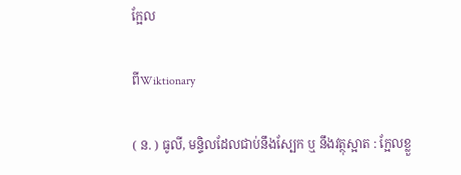ក្អែល

ពីWiktionary

( ន. ) ធូលី, មន្ទិលដែលជាប់នឹងស្បែក ឬ នឹងវត្ថុស្អាត : ក្អែលខ្លួ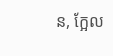ន, ក្អែល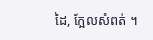ដៃ, ក្អែលសំពត់ ។